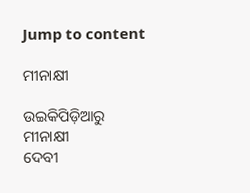Jump to content

ମୀନାକ୍ଷୀ

ଉଇକିପିଡ଼ିଆ‌ରୁ
ମୀନାକ୍ଷୀ
ଦେବୀ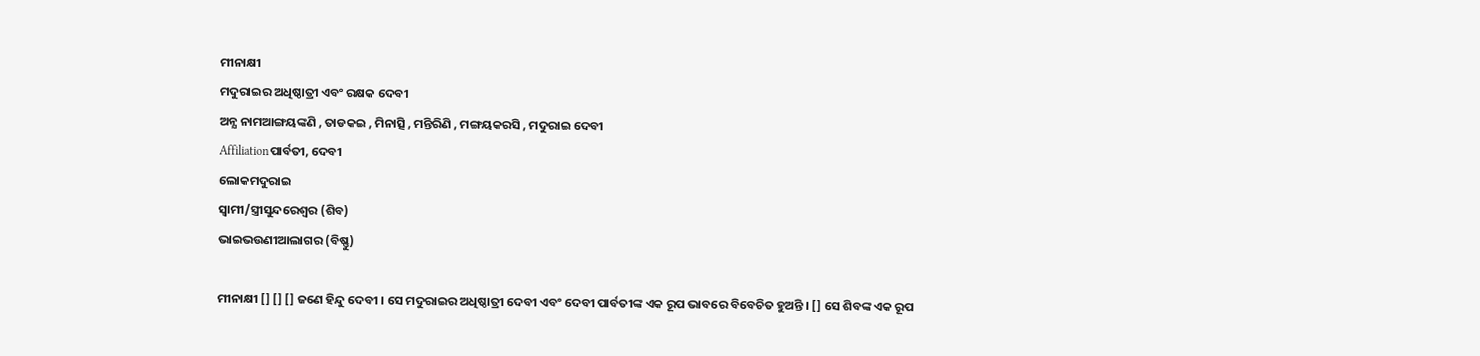ମୀନାକ୍ଷୀ
ମଦୁରାଇର ଅଧିଷ୍ଠାତ୍ରୀ ଏବଂ ରକ୍ଷକ ଦେବୀ
ଅନ୍ଯ ନାମଆଙ୍ଗୟଙ୍କଣି , ତାଡକଇ , ମିନାତ୍ସି , ମନ୍ତିରିଣି , ମଙ୍ଗୟକରସି , ମଦୁରାଇ ଦେବୀ
Affiliationପାର୍ବତୀ, ଦେବୀ
ଲୋକମଦୁରାଇ
ସ୍ୱାମୀ/ସ୍ତ୍ରୀସୁନ୍ଦରେଶ୍ବର (ଶିବ)
ଭାଇଭଉଣୀଆଲାଗର (ବିଷ୍ଣୁ)

ମୀନାକ୍ଷୀ [] [] [] ଜଣେ ହିନ୍ଦୁ ଦେବୀ । ସେ ମଦୁରାଇର ଅଧିଷ୍ଠାତ୍ରୀ ଦେବୀ ଏବଂ ଦେବୀ ପାର୍ବତୀଙ୍କ ଏକ ରୂପ ଭାବରେ ବିବେଚିତ ହୁଅନ୍ତି । [] ସେ ଶିବଙ୍କ ଏକ ରୂପ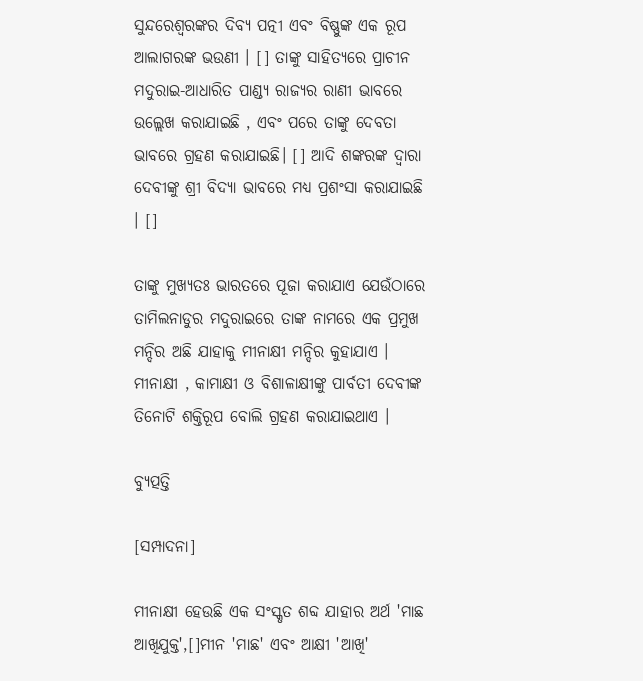ସୁନ୍ଦରେଶ୍ୱରଙ୍କର ଦିବ୍ୟ ପତ୍ନୀ ଏବଂ ବିଷ୍ଣୁଙ୍କ ଏକ ରୂପ ଆଲାଗରଙ୍କ ଭଉଣୀ । [] ତାଙ୍କୁ ସାହିତ୍ୟରେ ପ୍ରାଚୀନ ମଦୁରାଇ-ଆଧାରିତ ପାଣ୍ଡ୍ୟ ରାଜ୍ୟର ରାଣୀ ଭାବରେ ଉଲ୍ଲେଖ କରାଯାଇଛି , ଏବଂ ପରେ ତାଙ୍କୁ ଦେବତା ଭାବରେ ଗ୍ରହଣ କରାଯାଇଛି। [] ଆଦି ଶଙ୍କରଙ୍କ ଦ୍ୱାରା ଦେବୀଙ୍କୁ ଶ୍ରୀ ବିଦ୍ୟା ଭାବରେ ମଧ୍ୟ ପ୍ରଶଂସା କରାଯାଇଛି । []

ତାଙ୍କୁ ମୁଖ୍ୟତଃ ଭାରତରେ ପୂଜା କରାଯାଏ ଯେଉଁଠାରେ ତାମିଲନାଡୁର ମଦୁରାଇରେ ତାଙ୍କ ନାମରେ ଏକ ପ୍ରମୁଖ ମନ୍ଦିର ଅଛି ଯାହାକୁ ମୀନାକ୍ଷୀ ମନ୍ଦିର କୁହାଯାଏ । ମୀନାକ୍ଷୀ , କାମାକ୍ଷୀ ଓ ବିଶାଳାକ୍ଷୀଙ୍କୁ ପାର୍ବତୀ ଦେବୀଙ୍କ ତିନୋଟି ଶକ୍ତିରୂପ ବୋଲି ଗ୍ରହଣ କରାଯାଇଥାଏ ।

ବ୍ୟୁତ୍ପତ୍ତି

[ସମ୍ପାଦନା]

ମୀନାକ୍ଷୀ ହେଉଛି ଏକ ସଂସ୍କୃତ ଶବ୍ଦ ଯାହାର ଅର୍ଥ 'ମାଛ ଆଖିଯୁକ୍ତ',[]ମୀନ 'ମାଛ' ଏବଂ ଆକ୍ଷୀ 'ଆଖି'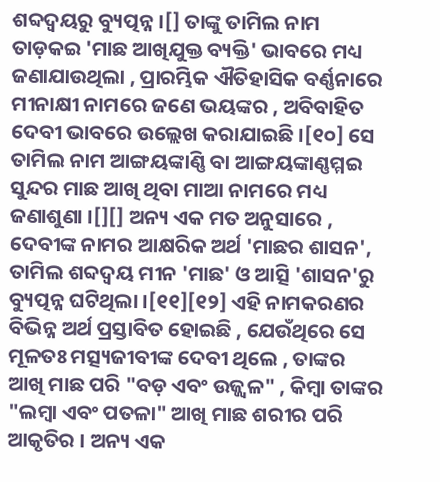ଶବ୍ଦଦ୍ବୟରୁ ବ୍ୟୁତ୍ପନ୍ନ ।[] ତାଙ୍କୁ ତାମିଲ ନାମ ତାଡ଼କଇ 'ମାଛ ଆଖିଯୁକ୍ତ ବ୍ୟକ୍ତି' ଭାବରେ ମଧ୍ୟ ଜଣାଯାଉଥିଲା , ପ୍ରାରମ୍ଭିକ ଐତିହାସିକ ବର୍ଣ୍ଣନାରେ ମୀନାକ୍ଷୀ ନାମରେ ଜଣେ ଭୟଙ୍କର , ଅବିବାହିତ ଦେବୀ ଭାବରେ ଉଲ୍ଲେଖ କରାଯାଇଛି ।[୧୦] ସେ ତାମିଲ ନାମ ଆଙ୍ଗୟଙ୍କାଣ୍ଣି ବା ଆଙ୍ଗୟଙ୍କାଣ୍ଣମ୍ମଇ ସୁନ୍ଦର ମାଛ ଆଖି ଥିବା ମାଆ ନାମରେ ମଧ୍ୟ ଜଣାଶୁଣା ।[][] ଅନ୍ୟ ଏକ ମତ ଅନୁସାରେ , ଦେବୀଙ୍କ ନାମର ଆକ୍ଷରିକ ଅର୍ଥ 'ମାଛର ଶାସନ', ତାମିଲ ଶବ୍ଦଦ୍ବୟ ମୀନ 'ମାଛ' ଓ ଆତ୍ସି 'ଶାସନ'ରୁ ବ୍ୟୁତ୍ପନ୍ନ ଘଟିଥିଲା ।[୧୧][୧୨] ଏହି ନାମକରଣର ବିଭିନ୍ନ ଅର୍ଥ ପ୍ରସ୍ତାବିତ ହୋଇଛି , ଯେଉଁଥିରେ ସେ ମୂଳତଃ ମତ୍ସ୍ୟଜୀବୀଙ୍କ ଦେବୀ ଥିଲେ , ତାଙ୍କର ଆଖି ମାଛ ପରି "ବଡ଼ ଏବଂ ଉଜ୍ଜ୍ୱଳ" , କିମ୍ବା ତାଙ୍କର "ଲମ୍ବା ଏବଂ ପତଳା" ଆଖି ମାଛ ଶରୀର ପରି ଆକୃତିର । ଅନ୍ୟ ଏକ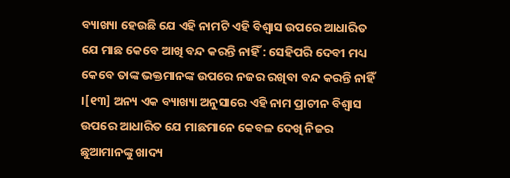ବ୍ୟାଖ୍ୟା ହେଉଛି ଯେ ଏହି ନାମଟି ଏହି ବିଶ୍ୱାସ ଉପରେ ଆଧାରିତ ଯେ ମାଛ କେବେ ଆଖି ବନ୍ଦ କରନ୍ତି ନାହିଁ : ସେହିପରି ଦେବୀ ମଧ୍ୟ କେବେ ତାଙ୍କ ଭକ୍ତମାନଙ୍କ ଉପରେ ନଜର ରଖିବା ବନ୍ଦ କରନ୍ତି ନାହିଁ ।[୧୩] ଅନ୍ୟ ଏକ ବ୍ୟାଖ୍ୟା ଅନୁସାରେ ଏହି ନାମ ପ୍ରାଚୀନ ବିଶ୍ୱାସ ଉପରେ ଆଧାରିତ ଯେ ମାଛମାନେ କେବଳ ଦେଖି ନିଜର ଛୁଆମାନଙ୍କୁ ଖାଦ୍ୟ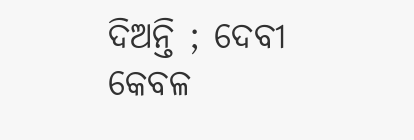ଦିଅନ୍ତି ; ଦେବୀ କେବଳ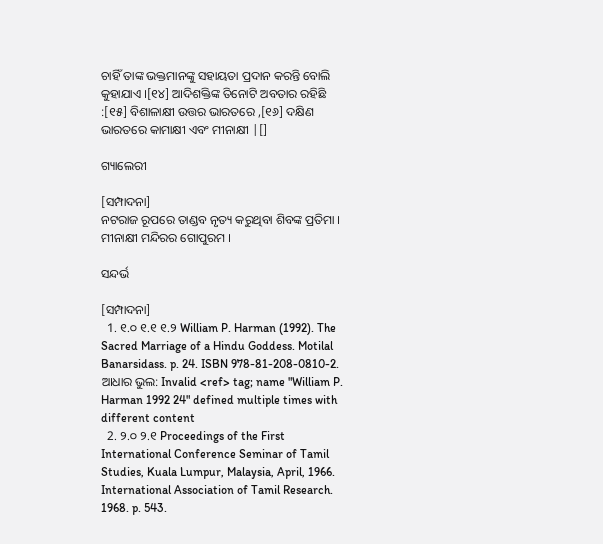ଚାହିଁ ତାଙ୍କ ଭକ୍ତମାନଙ୍କୁ ସହାୟତା ପ୍ରଦାନ କରନ୍ତି ବୋଲି କୁହାଯାଏ ।[୧୪] ଆଦିଶକ୍ତିଙ୍କ ତିନୋଟି ଅବତାର ରହିଛି :[୧୫] ବିଶାଳାକ୍ଷୀ ଉତ୍ତର ଭାରତରେ ,[୧୬] ଦକ୍ଷିଣ ଭାରତରେ କାମାକ୍ଷୀ ଏବଂ ମୀନାକ୍ଷୀ |[]

ଗ୍ୟାଲେରୀ

[ସମ୍ପାଦନା]
ନଟରାଜ ରୂପରେ ତାଣ୍ଡବ ନୃତ୍ୟ କରୁଥିବା ଶିବଙ୍କ ପ୍ରତିମା ।
ମୀନାକ୍ଷୀ ମନ୍ଦିରର ଗୋପୁରମ ।

ସନ୍ଦର୍ଭ

[ସମ୍ପାଦନା]
  1. ୧.୦ ୧.୧ ୧.୨ William P. Harman (1992). The Sacred Marriage of a Hindu Goddess. Motilal Banarsidass. p. 24. ISBN 978-81-208-0810-2. ଆଧାର ଭୁଲ: Invalid <ref> tag; name "William P. Harman 1992 24" defined multiple times with different content
  2. ୨.୦ ୨.୧ Proceedings of the First International Conference Seminar of Tamil Studies, Kuala Lumpur, Malaysia, April, 1966. International Association of Tamil Research. 1968. p. 543.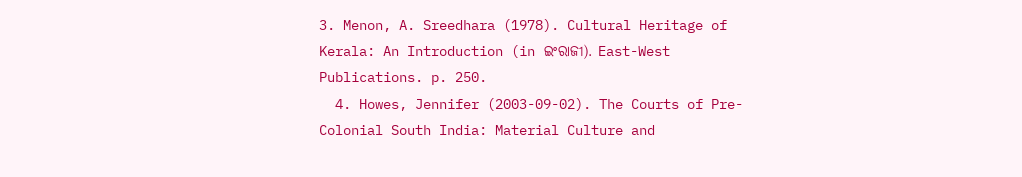3. Menon, A. Sreedhara (1978). Cultural Heritage of Kerala: An Introduction (in ଇଂରାଜୀ). East-West Publications. p. 250.
  4. Howes, Jennifer (2003-09-02). The Courts of Pre-Colonial South India: Material Culture and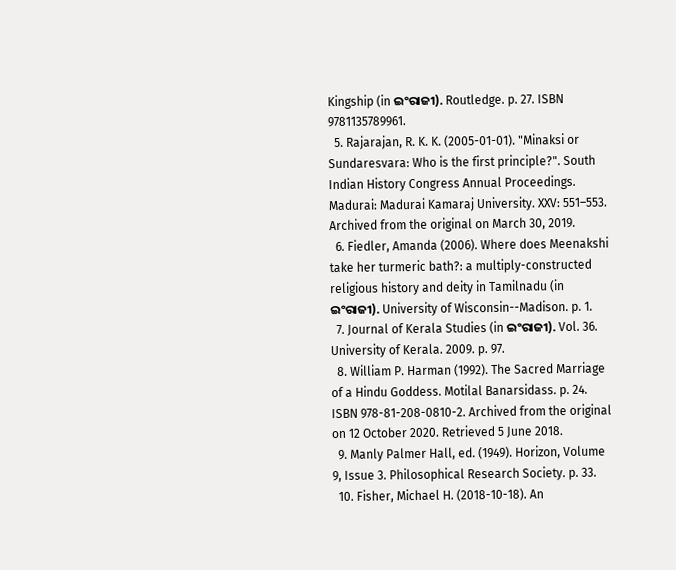Kingship (in ଇଂରାଜୀ). Routledge. p. 27. ISBN 9781135789961.
  5. Rajarajan, R. K. K. (2005-01-01). "Minaksi or Sundaresvara: Who is the first principle?". South Indian History Congress Annual Proceedings. Madurai: Madurai Kamaraj University. XXV: 551–553. Archived from the original on March 30, 2019.
  6. Fiedler, Amanda (2006). Where does Meenakshi take her turmeric bath?: a multiply-constructed religious history and deity in Tamilnadu (in ଇଂରାଜୀ). University of Wisconsin--Madison. p. 1.
  7. Journal of Kerala Studies (in ଇଂରାଜୀ). Vol. 36. University of Kerala. 2009. p. 97.
  8. William P. Harman (1992). The Sacred Marriage of a Hindu Goddess. Motilal Banarsidass. p. 24. ISBN 978-81-208-0810-2. Archived from the original on 12 October 2020. Retrieved 5 June 2018.
  9. Manly Palmer Hall, ed. (1949). Horizon, Volume 9, Issue 3. Philosophical Research Society. p. 33.
  10. Fisher, Michael H. (2018-10-18). An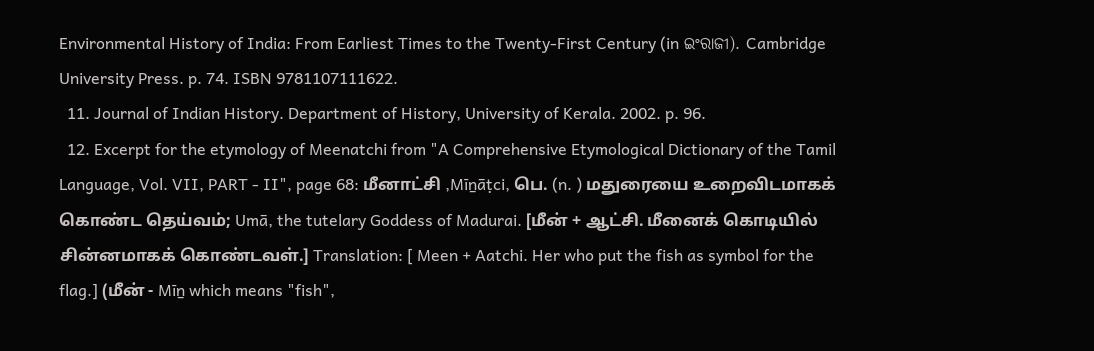Environmental History of India: From Earliest Times to the Twenty-First Century (in ଇଂରାଜୀ). Cambridge University Press. p. 74. ISBN 9781107111622.
  11. Journal of Indian History. Department of History, University of Kerala. 2002. p. 96.
  12. Excerpt for the etymology of Meenatchi from "A Comprehensive Etymological Dictionary of the Tamil Language, Vol. VII, PART - II", page 68: மீனாட்சி ,Mīṉāṭci, பெ. (n. ) மதுரையை உறைவிடமாகக் கொண்ட தெய்வம்; Umā, the tutelary Goddess of Madurai. [மீன் + ஆட்சி. மீனைக் கொடியில் சின்னமாகக் கொண்டவள்.] Translation: [ Meen + Aatchi. Her who put the fish as symbol for the flag.] (மீன் - Mīṉ which means "fish",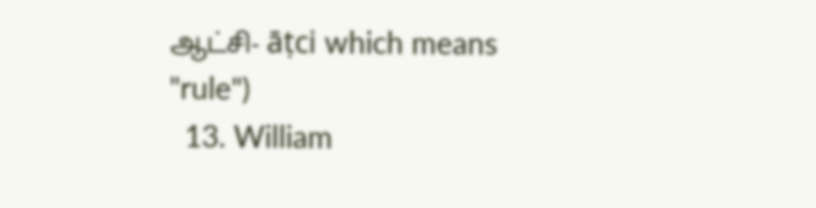ஆட்சி- āṭci which means "rule")
  13. William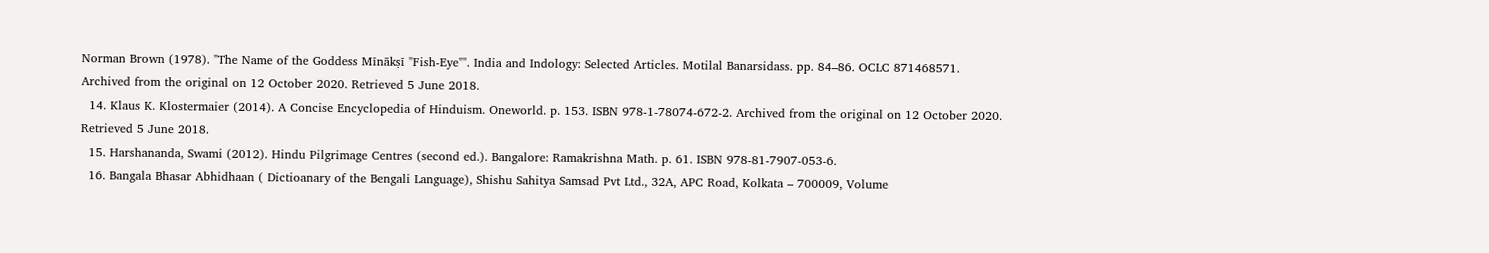Norman Brown (1978). "The Name of the Goddess Mīnākṣī "Fish-Eye"". India and Indology: Selected Articles. Motilal Banarsidass. pp. 84–86. OCLC 871468571. Archived from the original on 12 October 2020. Retrieved 5 June 2018.
  14. Klaus K. Klostermaier (2014). A Concise Encyclopedia of Hinduism. Oneworld. p. 153. ISBN 978-1-78074-672-2. Archived from the original on 12 October 2020. Retrieved 5 June 2018.
  15. Harshananda, Swami (2012). Hindu Pilgrimage Centres (second ed.). Bangalore: Ramakrishna Math. p. 61. ISBN 978-81-7907-053-6.
  16. Bangala Bhasar Abhidhaan ( Dictioanary of the Bengali Language), Shishu Sahitya Samsad Pvt Ltd., 32A, APC Road, Kolkata – 700009, Volume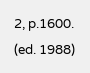2, p.1600. (ed. 1988)